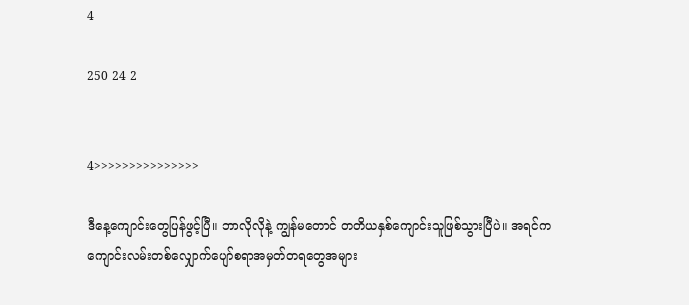4

250 24 2


4>>>>>>>>>>>>>>>

ဒီနေ့ကျောင်းတွေပြန်ဖွင့်ပြီ။ ဘာလိုလိုနဲ့ ကျွန်မတောင် တတိယနှစ်ကျောင်းသူဖြစ်သွားပြီပဲ။ အရင်က ကျောင်းလမ်းတစ်လျှောက်ပျော်စရာအမှတ်တရတွေအများ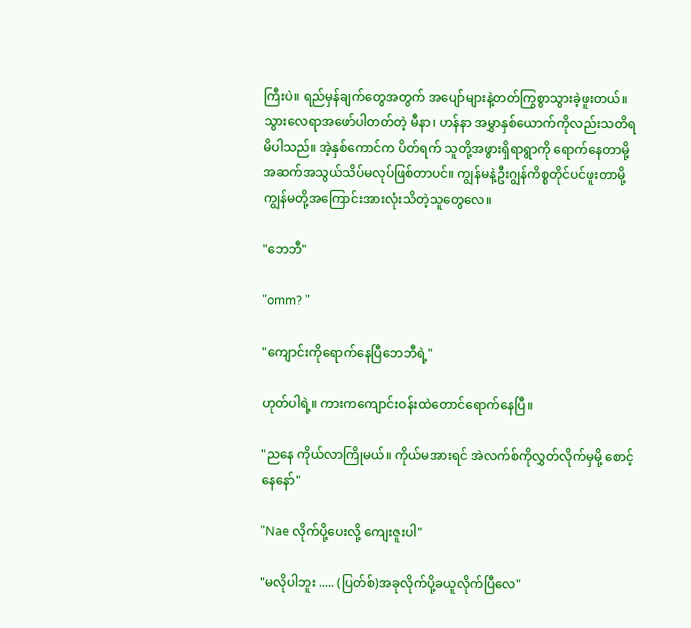ကြီးပဲ။ ရည်မှန်ချက်တွေအတွက် အပျော်များနဲ့တတ်ကြွစွာသွားခဲ့ဖူးတယ်။ သွားလေရာအဖော်ပါတတ်တဲ့ မီနာ၊ ဟန်နာ အမွှာနှစ်ယောက်ကိုလည်းသတိရမိပါသည်။ အဲ့နှစ်ကောင်က ပိတ်ရက် သူတို့အဖွားရှိရာရွာကို ရောက်နေတာမို့ အဆက်အသွယ်သိပ်မလုပ်ဖြစ်တာပင်။ ကျွန်မနဲ့ဦးဂျွန်ကိစ္စတိုင်ပင်ဖူးတာမို့ ကျွန်မတို့အကြောင်းအားလုံးသိတဲ့သူတွေလေ။

"ဘေဘီ"

"omm? "

"ကျောင်းကိုရောက်နေပြီဘေဘီရဲ့"

ဟုတ်ပါရဲ့။ ကားကကျောင်းဝန်းထဲတောင်ရောက်နေပြီ။

"ညနေ ကိုယ်လာကြိုမယ်။ ကိုယ်မအားရင် အဲလက်စ်ကိုလွှတ်လိုက်မှမို့ စောင့်နေနော်"

"Nae လိုက်ပို့ပေးလို့ ကျေးဇူးပါ"

"မလိုပါဘူး ..... (ပြတ်စ်)အခုလိုက်ပို့ခယူလိုက်ပြီလေ"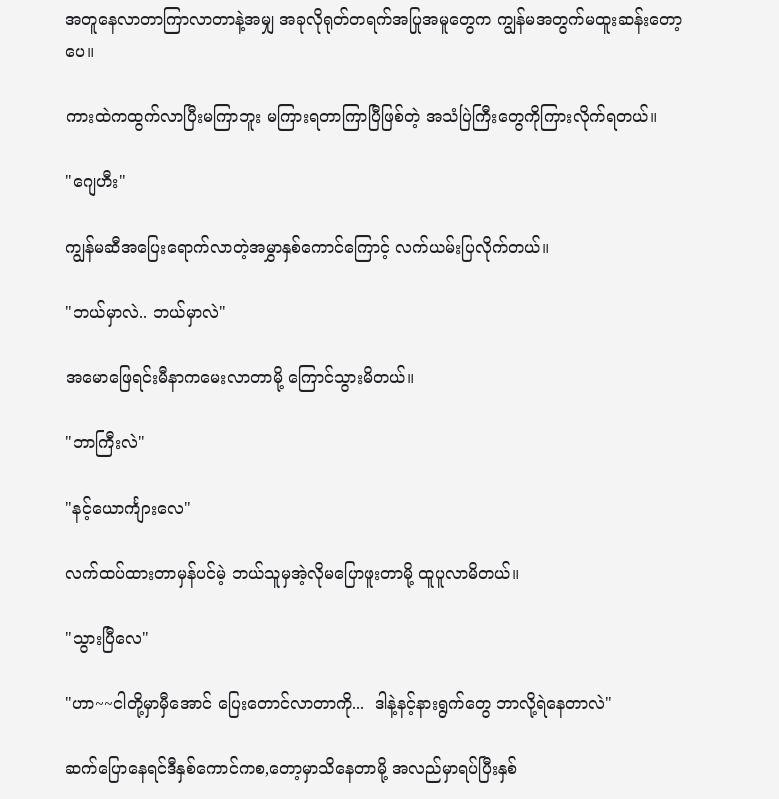အတူနေလာတာကြာလာတာနဲ့အမျှ အခုလိုရုတ်တရက်အပြုအမူတွေက ကျွန်မအတွက်မထူးဆန်းတော့ပေ။

ကားထဲကထွက်လာပြီးမကြာဘူး မကြားရတာကြာပြီဖြစ်တဲ့ အသံပြဲကြီးတွေကိုကြားလိုက်ရတယ်။

"ဂျေဟီး"

ကျွန်မဆီအပြေးရောက်လာတဲ့အမွှာနှစ်ကောင်ကြောင့် လက်ယမ်းပြလိုက်တယ်။

"ဘယ်မှာလဲ.. ဘယ်မှာလဲ"

အမောဖြေရင်းမီနာကမေးလာတာမို့ ကြောင်သွားမိတယ်။

"ဘာကြီးလဲ"

"နင့်ယောင်္ကျားလေ"

လက်ထပ်ထားတာမှန်ပင်မဲ့ ဘယ်သူမှအဲ့လိုမပြောဖူးတာမို့ ထူပူလာမိတယ်။

"သွားပြီလေ"

"ဟာ~~ငါတို့မှာမှီအောင် ပြေးတောင်လာတာကို...  ဒါနဲ့နင့်နားရွက်တွေ ဘာလို့ရဲနေတာလဲ"

ဆက်ပြောနေရင်ဒီနှစ်ကောင်ကစ,တော့မှာသိနေတာမို့ အလည်မှာရပ်ပြီးနှစ်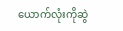ယောက်လုံးကိုဆွဲ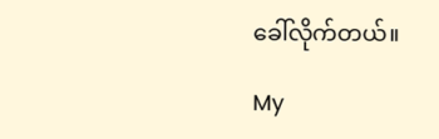ခေါ်လိုက်တယ်။

My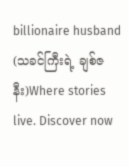billionaire husband (သခင်ကြီးရဲ့ ချစ်ဇနီး)Where stories live. Discover now